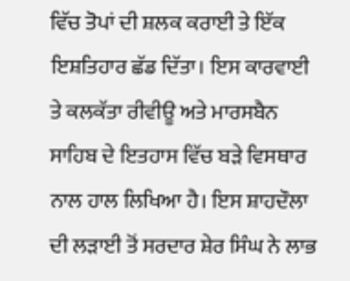ਵਿੱਚ ਤੋਪਾਂ ਦੀ ਸ਼ਲਕ ਕਰਾਈ ਤੇ ਇੱਕ ਇਸ਼ਤਿਹਾਰ ਛੱਡ ਦਿੱਤਾ। ਇਸ ਕਾਰਵਾਈ ਤੇ ਕਲਕੱਤਾ ਰੀਵੀਊ ਅਤੇ ਮਾਰਸਬੈਨ ਸਾਹਿਬ ਦੇ ਇਤਹਾਸ ਵਿੱਚ ਬੜੇ ਵਿਸਥਾਰ ਨਾਲ ਹਾਲ ਲਿਖਿਆ ਹੈ। ਇਸ ਸ਼ਾਹਦੌਲਾ ਦੀ ਲੜਾਈ ਤੋਂ ਸਰਦਾਰ ਸ਼ੇਰ ਸਿੰਘ ਨੇ ਲਾਭ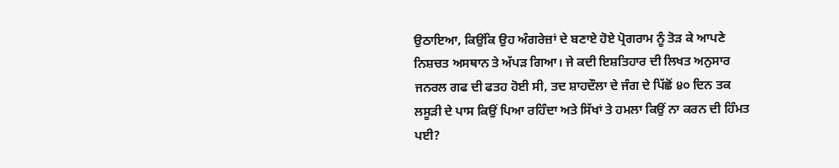ਉਠਾਇਆ, ਕਿਉਂਕਿ ਉਹ ਅੰਗਰੇਜ਼ਾਂ ਦੇ ਬਣਾਏ ਹੋਏ ਪ੍ਰੋਗਰਾਮ ਨੂੰ ਤੋੜ ਕੇ ਆਪਣੇ ਨਿਸ਼ਚਤ ਅਸਥਾਨ ਤੇ ਅੱਪੜ ਗਿਆ। ਜੇ ਕਦੀ ਇਸ਼ਤਿਹਾਰ ਦੀ ਲਿਖਤ ਅਨੁਸਾਰ ਜਨਰਲ ਗਫ ਦੀ ਫਤਹ ਹੋਈ ਸੀ, ਤਦ ਸ਼ਾਹਦੌਲਾ ਦੇ ਜੰਗ ਦੇ ਪਿੱਛੋਂ ੪੦ ਦਿਨ ਤਕ ਲਸੂੜੀ ਦੇ ਪਾਸ ਕਿਉਂ ਪਿਆ ਰਹਿੰਦਾ ਅਤੇ ਸਿੱਖਾਂ ਤੇ ਹਮਲਾ ਕਿਉਂ ਨਾ ਕਰਨ ਦੀ ਹਿੰਮਤ ਪਈ?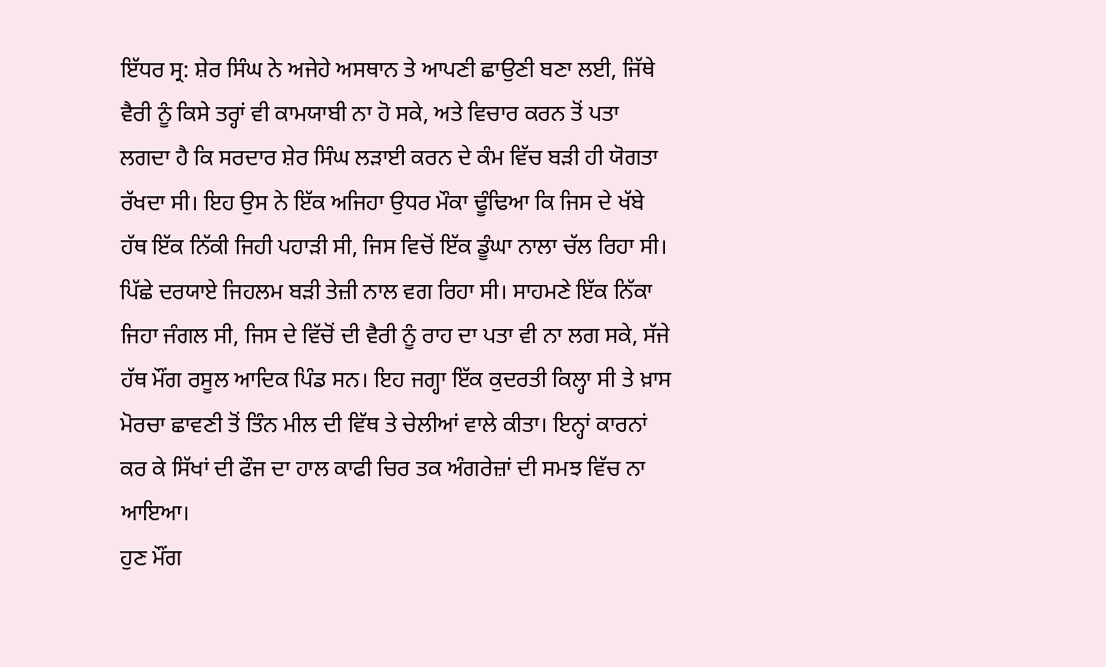ਇੱਧਰ ਸ੍ਰ: ਸ਼ੇਰ ਸਿੰਘ ਨੇ ਅਜੇਹੇ ਅਸਥਾਨ ਤੇ ਆਪਣੀ ਛਾਉਣੀ ਬਣਾ ਲਈ, ਜਿੱਥੇ ਵੈਰੀ ਨੂੰ ਕਿਸੇ ਤਰ੍ਹਾਂ ਵੀ ਕਾਮਯਾਬੀ ਨਾ ਹੋ ਸਕੇ, ਅਤੇ ਵਿਚਾਰ ਕਰਨ ਤੋਂ ਪਤਾ ਲਗਦਾ ਹੈ ਕਿ ਸਰਦਾਰ ਸ਼ੇਰ ਸਿੰਘ ਲੜਾਈ ਕਰਨ ਦੇ ਕੰਮ ਵਿੱਚ ਬੜੀ ਹੀ ਯੋਗਤਾ ਰੱਖਦਾ ਸੀ। ਇਹ ਉਸ ਨੇ ਇੱਕ ਅਜਿਹਾ ਉਧਰ ਮੌਕਾ ਢੂੰਢਿਆ ਕਿ ਜਿਸ ਦੇ ਖੱਬੇ ਹੱਥ ਇੱਕ ਨਿੱਕੀ ਜਿਹੀ ਪਹਾੜੀ ਸੀ, ਜਿਸ ਵਿਚੋਂ ਇੱਕ ਡੂੰਘਾ ਨਾਲਾ ਚੱਲ ਰਿਹਾ ਸੀ। ਪਿੱਛੇ ਦਰਯਾਏ ਜਿਹਲਮ ਬੜੀ ਤੇਜ਼ੀ ਨਾਲ ਵਗ ਰਿਹਾ ਸੀ। ਸਾਹਮਣੇ ਇੱਕ ਨਿੱਕਾ ਜਿਹਾ ਜੰਗਲ ਸੀ, ਜਿਸ ਦੇ ਵਿੱਚੋਂ ਦੀ ਵੈਰੀ ਨੂੰ ਰਾਹ ਦਾ ਪਤਾ ਵੀ ਨਾ ਲਗ ਸਕੇ, ਸੱਜੇ ਹੱਥ ਮੌਂਗ ਰਸੂਲ ਆਦਿਕ ਪਿੰਡ ਸਨ। ਇਹ ਜਗ੍ਹਾ ਇੱਕ ਕੁਦਰਤੀ ਕਿਲ੍ਹਾ ਸੀ ਤੇ ਖ਼ਾਸ ਮੋਰਚਾ ਛਾਵਣੀ ਤੋਂ ਤਿੰਨ ਮੀਲ ਦੀ ਵਿੱਥ ਤੇ ਚੇਲੀਆਂ ਵਾਲੇ ਕੀਤਾ। ਇਨ੍ਹਾਂ ਕਾਰਨਾਂ ਕਰ ਕੇ ਸਿੱਖਾਂ ਦੀ ਫੌਜ ਦਾ ਹਾਲ ਕਾਫੀ ਚਿਰ ਤਕ ਅੰਗਰੇਜ਼ਾਂ ਦੀ ਸਮਝ ਵਿੱਚ ਨਾ ਆਇਆ।
ਹੁਣ ਮੌਂਗ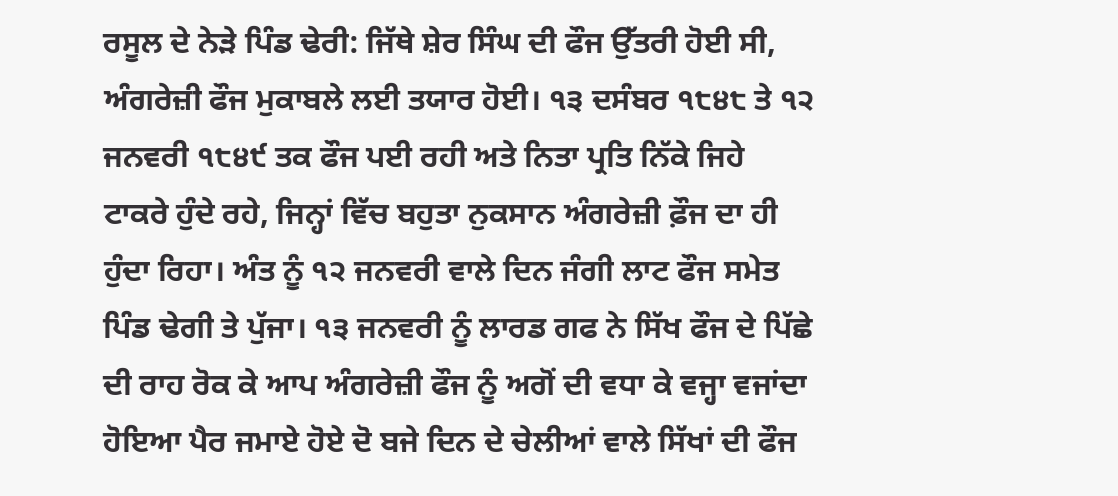ਰਸੂਲ ਦੇ ਨੇੜੇ ਪਿੰਡ ਢੇਰੀ: ਜਿੱਥੇ ਸ਼ੇਰ ਸਿੰਘ ਦੀ ਫੌਜ ਉੱਤਰੀ ਹੋਈ ਸੀ, ਅੰਗਰੇਜ਼ੀ ਫੌਜ ਮੁਕਾਬਲੇ ਲਈ ਤਯਾਰ ਹੋਈ। ੧੩ ਦਸੰਬਰ ੧੮੪੮ ਤੇ ੧੨ ਜਨਵਰੀ ੧੮੪੯ ਤਕ ਫੌਜ ਪਈ ਰਹੀ ਅਤੇ ਨਿਤਾ ਪ੍ਰਤਿ ਨਿੱਕੇ ਜਿਹੇ ਟਾਕਰੇ ਹੁੰਦੇ ਰਹੇ, ਜਿਨ੍ਹਾਂ ਵਿੱਚ ਬਹੁਤਾ ਨੁਕਸਾਨ ਅੰਗਰੇਜ਼ੀ ਫ਼ੌਜ ਦਾ ਹੀ ਹੁੰਦਾ ਰਿਹਾ। ਅੰਤ ਨੂੰ ੧੨ ਜਨਵਰੀ ਵਾਲੇ ਦਿਨ ਜੰਗੀ ਲਾਟ ਫੌਜ ਸਮੇਤ ਪਿੰਡ ਢੇਗੀ ਤੇ ਪੁੱਜਾ। ੧੩ ਜਨਵਰੀ ਨੂੰ ਲਾਰਡ ਗਫ ਨੇ ਸਿੱਖ ਫੌਜ ਦੇ ਪਿੱਛੇ ਦੀ ਰਾਹ ਰੋਕ ਕੇ ਆਪ ਅੰਗਰੇਜ਼ੀ ਫੌਜ ਨੂੰ ਅਗੋਂ ਦੀ ਵਧਾ ਕੇ ਵਜ੍ਹਾ ਵਜਾਂਦਾ ਹੋਇਆ ਪੈਰ ਜਮਾਏ ਹੋਏ ਦੋ ਬਜੇ ਦਿਨ ਦੇ ਚੇਲੀਆਂ ਵਾਲੇ ਸਿੱਖਾਂ ਦੀ ਫੌਜ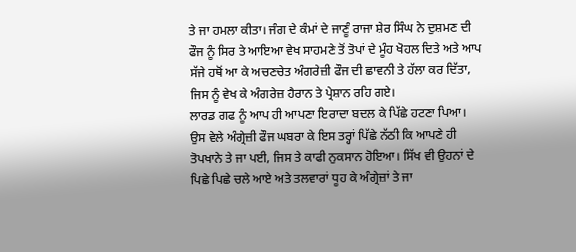ਤੇ ਜਾ ਹਮਲਾ ਕੀਤਾ। ਜੰਗ ਦੇ ਕੰਮਾਂ ਦੇ ਜਾਣੂੰ ਰਾਜਾ ਸ਼ੇਰ ਸਿੰਘ ਨੇ ਦੁਸ਼ਮਣ ਦੀ ਫੌਜ ਨੂੰ ਸਿਰ ਤੇ ਆਇਆ ਵੇਖ ਸਾਹਮਣੇ ਤੋਂ ਤੋਪਾਂ ਦੇ ਮੂੰਹ ਖੋਹਲ ਦਿਤੇ ਅਤੇ ਆਪ ਸੱਜੇ ਹਥੋਂ ਆ ਕੇ ਅਚਣਚੇਤ ਅੰਗਰੇਜ਼ੀ ਫੌਜ ਦੀ ਛਾਵਨੀ ਤੇ ਹੱਲਾ ਕਰ ਦਿੱਤਾ, ਜਿਸ ਨੂੰ ਵੇਖ ਕੇ ਅੰਗਰੇਜ਼ ਹੈਰਾਨ ਤੇ ਪ੍ਰੇਸ਼ਾਨ ਰਹਿ ਗਏ।
ਲਾਰਡ ਗਫ ਨੂੰ ਆਪ ਹੀ ਆਪਣਾ ਇਰਾਦਾ ਬਦਲ ਕੇ ਪਿੱਛੇ ਹਟਣਾ ਪਿਆ। ਉਸ ਵੇਲੇ ਅੰਗ੍ਰੇਜ਼ੀ ਫੌਜ ਘਬਰਾ ਕੇ ਇਸ ਤਰ੍ਹਾਂ ਪਿੱਛੇ ਨੱਠੀ ਕਿ ਆਪਣੇ ਹੀ ਤੋਪਖਾਨੇ ਤੇ ਜਾ ਪਈ, ਜਿਸ ਤੇ ਕਾਫੀ ਨੁਕਸਾਨ ਹੋਇਆ। ਸਿੱਖ ਵੀ ਉਹਨਾਂ ਦੇ ਪਿਛੇ ਪਿਛੇ ਚਲੇ ਆਏ ਅਤੇ ਤਲਵਾਰਾਂ ਧੂਹ ਕੇ ਅੰਗ੍ਰੇਜ਼ਾਂ ਤੇ ਜਾ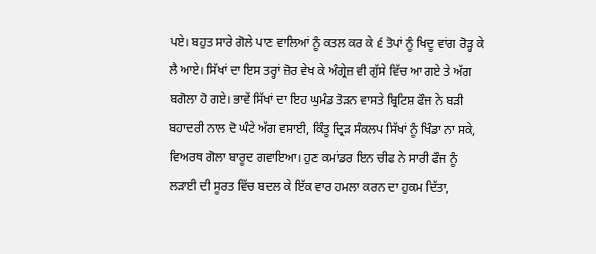ਪਏ। ਬਹੁਤ ਸਾਰੇ ਗੋਲੇ ਪਾਣ ਵਾਲਿਆਂ ਨੂੰ ਕਤਲ ਕਰ ਕੇ ੬ ਤੋਪਾਂ ਨੂੰ ਖਿਦੂ ਵਾਂਗ ਰੋੜ੍ਹ ਕੇ ਲੈ ਆਏ। ਸਿੱਖਾਂ ਦਾ ਇਸ ਤਰ੍ਹਾਂ ਜ਼ੋਰ ਵੇਖ ਕੇ ਅੰਗ੍ਰੇਜ਼ ਵੀ ਗੁੱਸੇ ਵਿੱਚ ਆ ਗਏ ਤੇ ਅੱਗ ਬਗੋਲਾ ਹੋ ਗਏ। ਭਾਵੇਂ ਸਿੱਖਾਂ ਦਾ ਇਹ ਘੁਮੰਡ ਤੋੜਨ ਵਾਸਤੇ ਬ੍ਰਿਟਿਸ਼ ਫੌਜ ਨੇ ਬੜੀ ਬਹਾਦਰੀ ਨਾਲ ਦੋ ਘੰਟੇ ਅੱਗ ਵਸਾਈ, ਕਿੰਤੂ ਦ੍ਰਿੜ ਸੰਕਲਪ ਸਿੱਖਾਂ ਨੂੰ ਖਿੰਡਾ ਨਾ ਸਕੇ, ਵਿਅਰਥ ਗੋਲਾ ਬਾਰੂਦ ਗਵਾਇਆ। ਹੁਣ ਕਮਾਂਡਰ ਇਨ ਚੀਫ ਨੇ ਸਾਰੀ ਫੌਜ ਨੂੰ ਲੜਾਈ ਦੀ ਸੂਰਤ ਵਿੱਚ ਬਦਲ ਕੇ ਇੱਕ ਵਾਰ ਹਮਲਾ ਕਰਨ ਦਾ ਹੁਕਮ ਦਿੱਤਾ,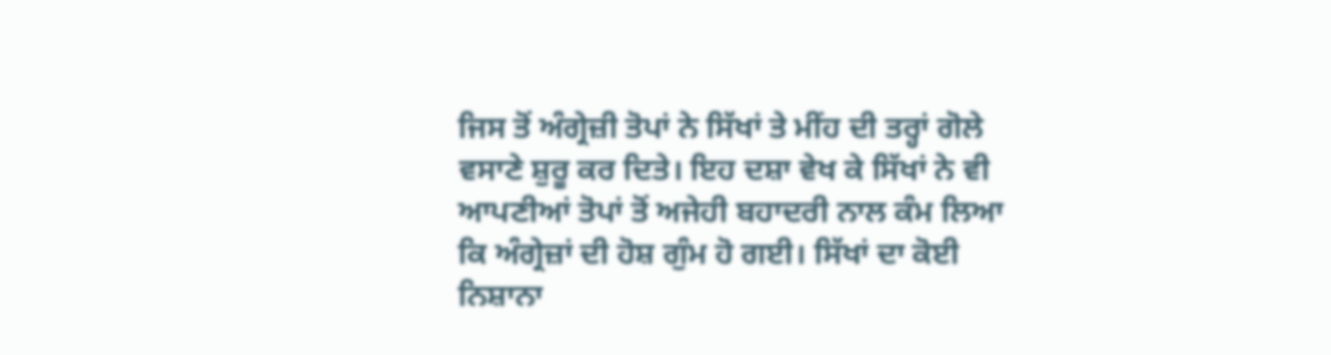ਜਿਸ ਤੋਂ ਅੰਗ੍ਰੇਜ਼ੀ ਤੋਪਾਂ ਨੇ ਸਿੱਖਾਂ ਤੇ ਮੀਂਹ ਦੀ ਤਰ੍ਹਾਂ ਗੋਲੇ ਵਸਾਣੇ ਸ਼ੁਰੂ ਕਰ ਦਿਤੇ। ਇਹ ਦਸ਼ਾ ਵੇਖ ਕੇ ਸਿੱਖਾਂ ਨੇ ਵੀ ਆਪਣੀਆਂ ਤੋਪਾਂ ਤੋਂ ਅਜੇਹੀ ਬਹਾਦਰੀ ਨਾਲ ਕੰਮ ਲਿਆ ਕਿ ਅੰਗ੍ਰੇਜ਼ਾਂ ਦੀ ਹੋਸ਼ ਗੁੰਮ ਹੋ ਗਈ। ਸਿੱਖਾਂ ਦਾ ਕੋਈ ਨਿਸ਼ਾਨਾ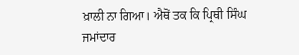ਖ਼ਾਲੀ ਨਾ ਗਿਆ। ਐਥੋਂ ਤਕ ਕਿ ਪ੍ਰਿਥੀ ਸਿੰਘ ਜਮਾਂਦਾਰ